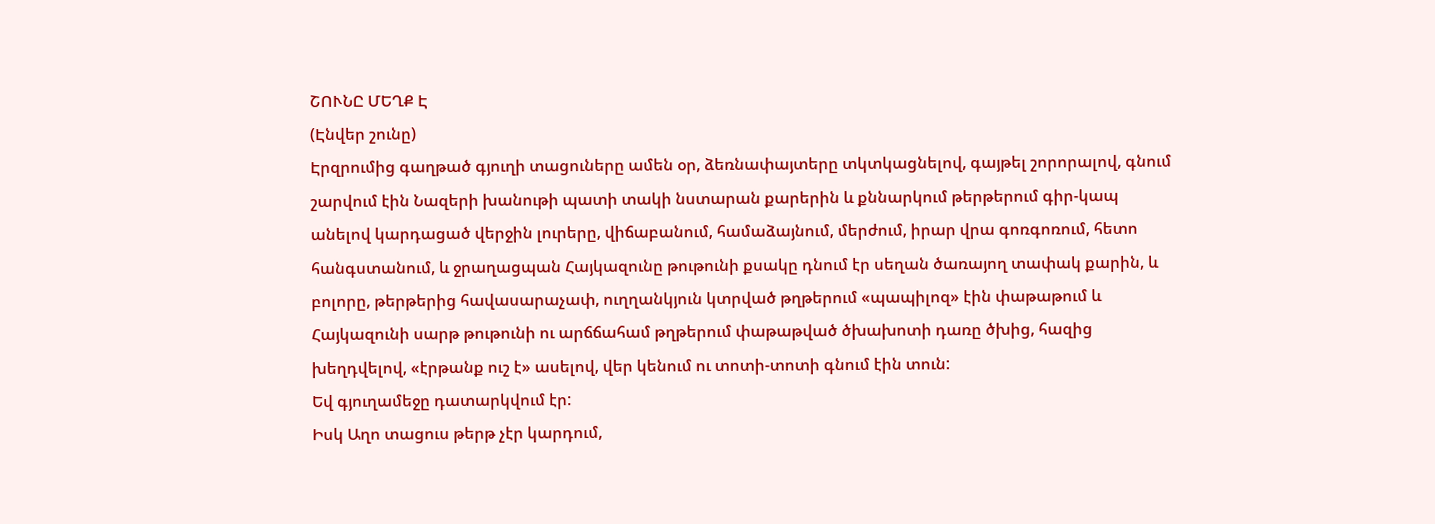ՇՈՒՆԸ ՄԵՂՔ Է
(Էնվեր շունը)
Էրզրումից գաղթած գյուղի տացուները ամեն օր, ձեռնափայտերը տկտկացնելով, գայթել շորորալով, գնում շարվում էին Նազերի խանութի պատի տակի նստարան քարերին և քննարկում թերթերում գիր-կապ անելով կարդացած վերջին լուրերը, վիճաբանում, համաձայնում, մերժում, իրար վրա գոռգոռում, հետո հանգստանում, և ջրաղացպան Հայկազունը թութունի քսակը դնում էր սեղան ծառայող տափակ քարին, և բոլորը, թերթերից հավասարաչափ, ուղղանկյուն կտրված թղթերում «պապիլոզ» էին փաթաթում և Հայկազունի սարթ թութունի ու արճճահամ թղթերում փաթաթված ծխախոտի դառը ծխից, հազից խեղդվելով, «էրթանք ուշ է» ասելով, վեր կենում ու տոտի-տոտի գնում էին տուն:
Եվ գյուղամեջը դատարկվում էր:
Իսկ Աղո տացուս թերթ չէր կարդում,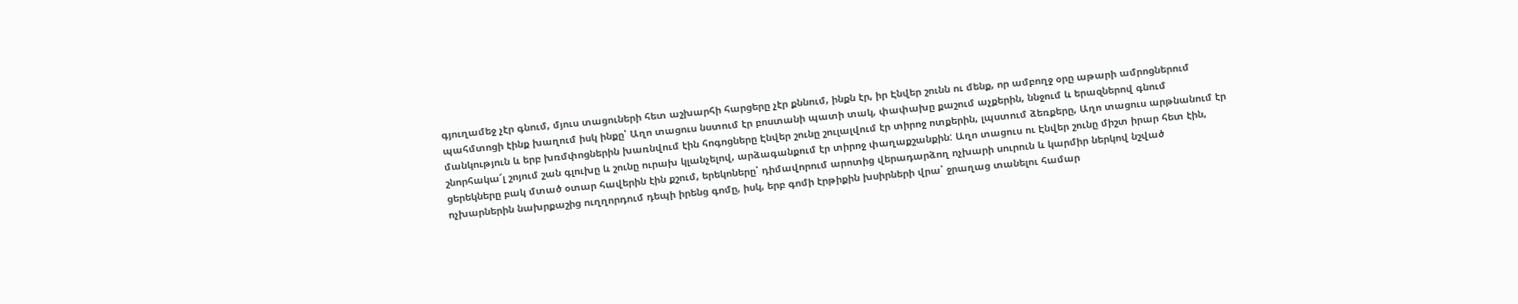գյուղամեջ չէր գնում, մյուս տացուների հետ աշխարհի հարցերը չէր քննում, ինքն էր, իր Էնվեր շունն ու մենք, որ ամբողջ օրը աթարի ամրոցներում պահմտոցի էինք խաղում իսկ ինքը՝ Աղո տացուս նստում էր բոստանի պատի տակ, փափախը քաշում աչքերին, ննջում և երազներով գնում մանկություն և երբ խռմփոցներին խառնվում էին հոգոցները Էնվեր շունը շուլալվում էր տիրոջ ոտքերին, լպստում ձեռքերը, Աղո տացուս արթնանում էր շնորհակա՜լ շոյում շան գլուխը և շունը ուրախ կլանչելով, արձագանքում էր տիրոջ փաղաքշանքին: Աղո տացուս ու Էնվեր շունը միշտ իրար հետ էին, ցերեկները բակ մտած օտար հավերին էին քշում, երեկոները՝ դիմավորում արոտից վերադարձող ոչխարի սուրուն և կարմիր ներկով նշված ոչխարներին նախրքաշից ուղղորդում դեպի իրենց գոմը, իսկ, երբ գոմի էրթիքին խսիրների վրա՝ ջրաղաց տանելու համար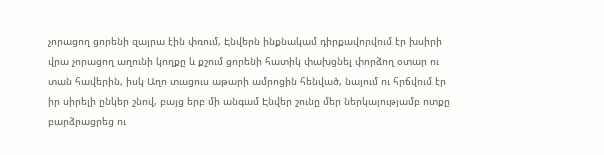չորացող ցորենի զայրա էին փռում, Էնվերն ինքնակամ դիրքավորվում էր խսիրի վրա չորացող աղունի կողքը և քշում ցորենի հատիկ փախցնել փորձող օտար ու տան հավերին, իսկ Աղո տացուս աթարի ամրոցին հենված, նայում ու հրճվում էր իր սիրելի ընկեր շնով, բայց երբ մի անգամ Էնվեր շունը մեր ներկայությամբ ոտքը բարձրացրեց ու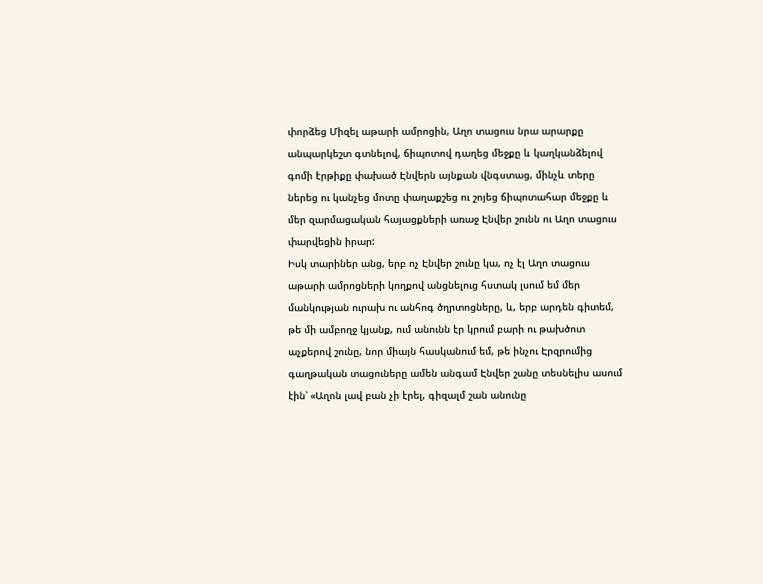փորձեց Միզել աթարի ամրոցին, Աղո տացուս նրա արարքը անպարկեշտ գտնելով, ճիպոտով դաղեց մեջքը և կաղկանձելով գոմի էրթիքը փախած Էնվերն այնքան վնգստաց, մինչև տերը ներեց ու կանչեց մոտը փաղաքշեց ու շոյեց ճիպոտահար մեջքը և մեր զարմացական հայացքների առաջ Էնվեր շունն ու Աղո տացուս փարվեցին իրար:
Իսկ տարիներ անց, երբ ոչ Էնվեր շունը կա, ոչ էլ Աղո տացուս աթարի ամրոցների կողքով անցնելուց հստակ լսում եմ մեր մանկության ուրախ ու անհոգ ծղրտոցները, և, երբ արդեն գիտեմ, թե մի ամբողջ կյանք, ում անունն էր կրում բարի ու թախծոտ աչքերով շունը, նոր միայն հասկանում եմ, թե ինչու Էրզրումից գաղթական տացուները ամեն անգամ Էնվեր շանը տեսնելիս ասում էին՝ «Աղոն լավ բան չի էրել, գիզալմ շան անունը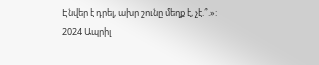Էնվեր է դրել, ախր շունը մեղք է, չէ.՞.»:
2024 Ապրիլ